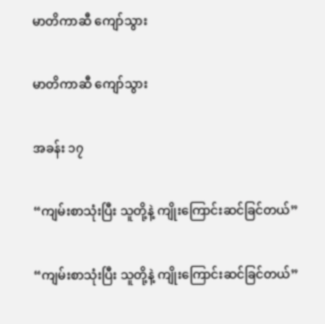မာတိကာဆီ ကျော်သွား

မာတိကာဆီ ကျော်သွား

အခန်း ၁၇

“ကျမ်းစာသုံးပြီး သူတို့နဲ့ ကျိုးကြောင်းဆင်ခြင်တယ်”

“ကျမ်းစာသုံးပြီး သူတို့နဲ့ ကျိုးကြောင်းဆင်ခြင်တယ်”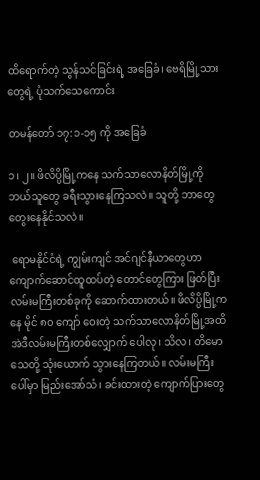ထိရောက်တဲ့ သွန်သင်ခြင်းရဲ့ အခြေခံ၊ ဗေရိမြို့သားတွေရဲ့ ပုံသက်သေကောင်း

တမန်တော် ၁၇:၁-၁၅ ကို အခြေခံ

၁၊ ၂။ ဖိလိပ္ပိမြို့ကနေ သက်သာလောနိတ်မြို့ကို ဘယ်သူတွေ ခရီးသွားနေကြသလဲ။ သူတို့ ဘာတွေ တွေးနေနိုင်သလဲ။

 ရောမနိုင်ငံရဲ့ ကျွမ်းကျင် အင်ဂျင်နီယာတွေဟာ ကျောက်ဆောင်ထူထပ်တဲ့ တောင်တွေကြား ဖြတ်ပြီး လမ်းမကြီးတစ်ခုကို ဆောက်ထားတယ်။ ဖိလိပ္ပိမြို့ကနေ မိုင် ၈၀ ကျော် ဝေးတဲ့ သက်သာလောနိတ်မြို့အထိ အဲဒီလမ်းမကြီးတစ်လျှောက် ပေါလု၊ သိလ၊ တိမောသေတို့ သုံးယောက် သွားနေကြတယ်။ လမ်းမကြီးပေါ်မှာ မြည်းအော်သံ၊ ခင်းထားတဲ့ ကျောက်ပြားတွေ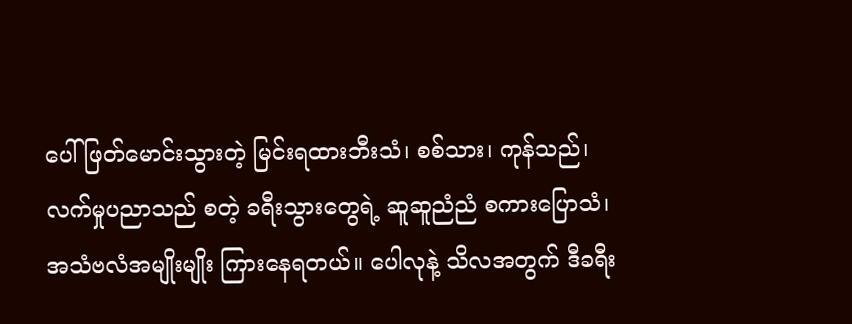ပေါ် ဖြတ်မောင်းသွားတဲ့ မြင်းရထားဘီးသံ၊ စစ်သား၊ ကုန်သည်၊ လက်မှုပညာသည် စတဲ့ ခရီးသွားတွေရဲ့ ဆူဆူညံညံ စကားပြောသံ၊ အသံဗလံအမျိုးမျိုး ကြားနေရတယ်။ ပေါလုနဲ့ သိလအတွက် ဒီခရီး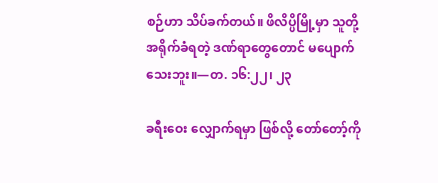စဉ်ဟာ သိပ်ခက်တယ်။ ဖိလိပ္ပိမြို့မှာ သူတို့ အရိုက်ခံရတဲ့ ဒဏ်ရာတွေတောင် မပျောက်သေးဘူး။—တ. ၁၆:၂၂၊ ၂၃

ခရီးဝေး လျှောက်ရမှာ ဖြစ်လို့ တော်တော့်ကို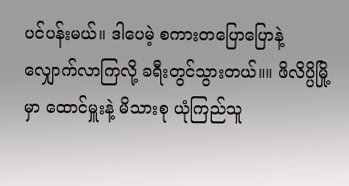ပင်ပန်းမယ်။ ဒါပေမဲ့ စကားတပြောပြောနဲ့ လျှောက်လာကြလို့ ခရီးတွင်သွားတယ်။။ ဖိလိပ္ပိမြို့မှာ ထောင်မှူးနဲ့ မိသားစု ယုံကြည်သူ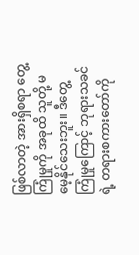ဖြစ်လာတဲ့ အားရှိစရာ တွေ့ကြုံမှုကို အခုထိ သူတို့ မမေ့နိုင်သေးဘူး။ ဒီတွေ့ကြုံမှုကြောင့် ဘုရားသခင်ရဲ့ တရားစကားတော်ကို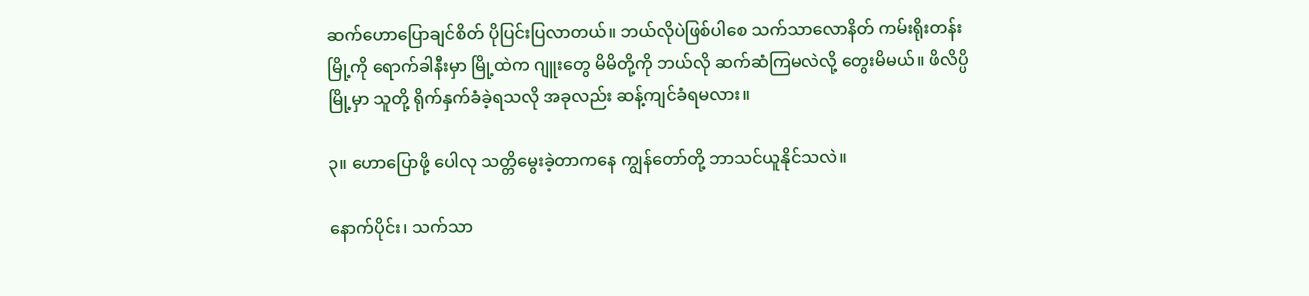ဆက်ဟောပြောချင်စိတ် ပိုပြင်းပြလာတယ်။ ဘယ်လိုပဲဖြစ်ပါစေ သက်သာလောနိတ် ကမ်းရိုးတန်းမြို့ကို ရောက်ခါနီးမှာ မြို့ထဲက ဂျူးတွေ မိမိတို့ကို ဘယ်လို ဆက်ဆံကြမလဲလို့ တွေးမိမယ်။ ဖိလိပ္ပိမြို့မှာ သူတို့ ရိုက်နှက်ခံခဲ့ရသလို အခုလည်း ဆန့်ကျင်ခံရမလား။

၃။ ဟောပြောဖို့ ပေါလု သတ္တိမွေးခဲ့တာကနေ ကျွန်တော်တို့ ဘာသင်ယူနိုင်သလဲ။

နောက်ပိုင်း၊ သက်သာ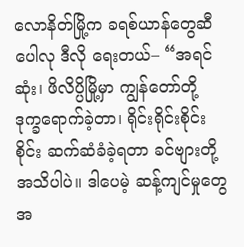လောနိတ်မြို့က ခရစ်ယာန်တွေဆီ ပေါလု ဒီလို ရေးတယ်– “အရင်ဆုံး၊ ဖိလိပ္ပိမြို့မှာ ကျွန်တော်တို့ ဒုက္ခရောက်ခဲ့တာ၊ ရိုင်းရိုင်းစိုင်းစိုင်း ဆက်ဆံခံခဲ့ရတာ ခင်ဗျားတို့ အသိပါပဲ။ ဒါပေမဲ့ ဆန့်ကျင်မှုတွေ အ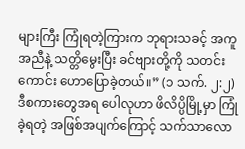များကြီး ကြုံရတဲ့ကြားက ဘုရားသခင့် အကူအညီနဲ့ သတ္တိမွေးပြီး ခင်ဗျားတို့ကို သတင်းကောင်း ဟောပြောခဲ့တယ်။” (၁ သက်. ၂:၂) ဒီစကားတွေအရ ပေါလုဟာ ဖိလိပ္ပိမြို့မှာ ကြုံခဲ့ရတဲ့ အဖြစ်အပျက်ကြောင့် သက်သာလော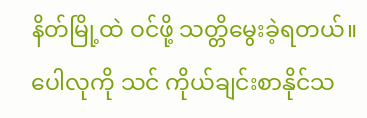နိတ်မြို့ထဲ ဝင်ဖို့ သတ္တိမွေးခဲ့ရတယ်။ ပေါလုကို သင် ကိုယ်ချင်းစာနိုင်သ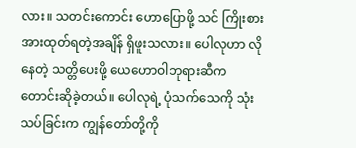လား။ သတင်းကောင်း ဟောပြောဖို့ သင် ကြိုးစားအားထုတ်ရတဲ့အချိန် ရှိဖူးသလား။ ပေါလုဟာ လိုနေတဲ့ သတ္တိပေးဖို့ ယေဟောဝါဘုရားဆီက တောင်းဆိုခဲ့တယ်။ ပေါလုရဲ့ ပုံသက်သေကို သုံးသပ်ခြင်းက ကျွန်တော်တို့ကို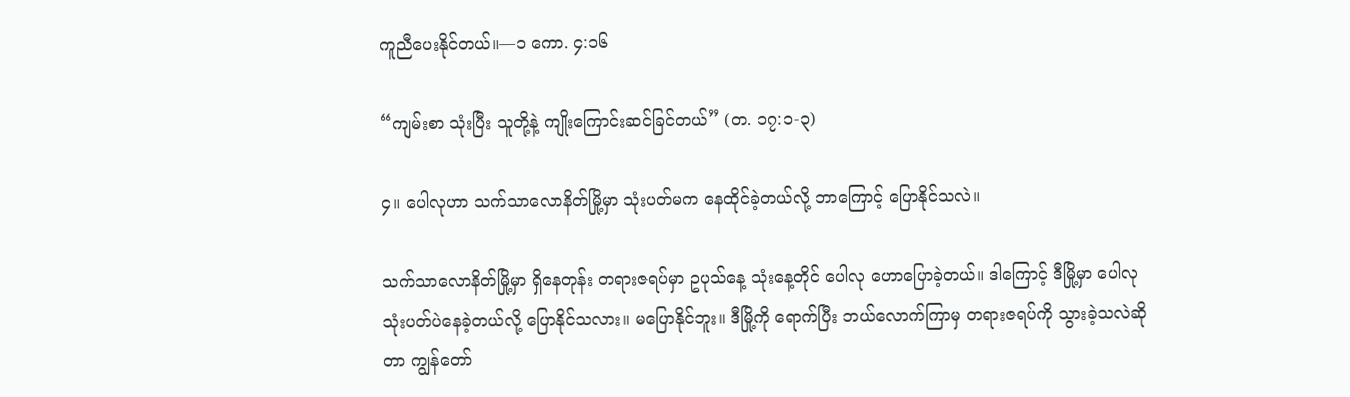ကူညီပေးနိုင်တယ်။—၁ ကော. ၄:၁၆

“ကျမ်းစာ သုံးပြီး သူတို့နဲ့ ကျိုးကြောင်းဆင်ခြင်တယ်” (တ. ၁၇:၁-၃)

၄။ ပေါလုဟာ သက်သာလောနိတ်မြို့မှာ သုံးပတ်မက နေထိုင်ခဲ့တယ်လို့ ဘာကြောင့် ပြောနိုင်သလဲ။

သက်သာလောနိတ်မြို့မှာ ရှိနေတုန်း တရားဇရပ်မှာ ဥပုသ်နေ့ သုံးနေ့တိုင် ပေါလု ဟောပြောခဲ့တယ်။ ဒါကြောင့် ဒီမြို့မှာ ပေါလု သုံးပတ်ပဲနေခဲ့တယ်လို့ ပြောနိုင်သလား။ မပြောနိုင်ဘူး။ ဒီမြို့ကို ရောက်ပြီး ဘယ်လောက်ကြာမှ တရားဇရပ်ကို သွားခဲ့သလဲဆိုတာ ကျွန်တော်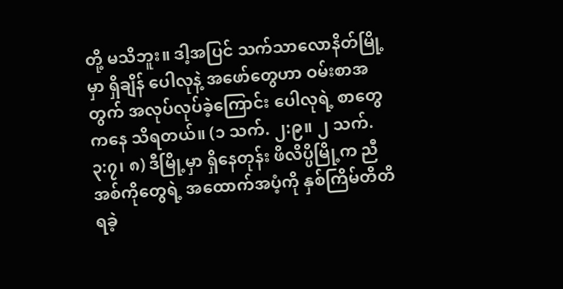တို့ မသိဘူး။ ဒါ့အပြင် သက်သာလောနိတ်မြို့မှာ ရှိချိန် ပေါလုနဲ့ အဖော်တွေဟာ ဝမ်းစာအတွက် အလုပ်လုပ်ခဲ့ကြောင်း ပေါလုရဲ့ စာတွေကနေ သိရတယ်။ (၁ သက်. ၂:၉။ ၂ သက်. ၃:၇၊ ၈) ဒီမြို့မှာ ရှိနေတုန်း ဖိလိပ္ပိမြို့က ညီအစ်ကိုတွေရဲ့ အထောက်အပံ့ကို နှစ်ကြိမ်တိတိ ရခဲ့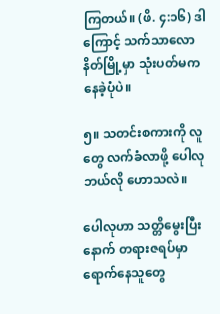ကြတယ်။ (ဖိ. ၄:၁၆) ဒါကြောင့် သက်သာလောနိတ်မြို့မှာ သုံးပတ်မက နေခဲ့ပုံပဲ။

၅။ သတင်းစကားကို လူတွေ လက်ခံလာဖို့ ပေါလု ဘယ်လို ဟောသလဲ။

ပေါလုဟာ သတ္တိမွေးပြီးနောက် တရားဇရပ်မှာ ရောက်နေသူတွေ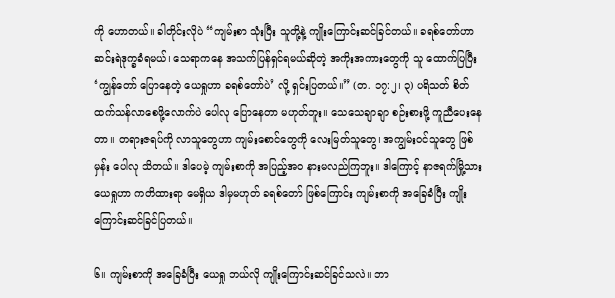ကို ဟောတယ်။ ခါတိုင်းလိုပဲ “ကျမ်းစာ သုံးပြီး သူတို့နဲ့ ကျိုးကြောင်းဆင်ခြင်တယ်။ ခရစ်တော်ဟာ ဆင်းရဲဒုက္ခခံရမယ်၊ သေရာကနေ အသက်ပြန်ရှင်ရမယ်ဆိုတဲ့ အကိုးအကားတွေကို သူ ထောက်ပြပြီး ‘ကျွန်တော် ပြောနေတဲ့ ယေရှုဟာ ခရစ်တော်ပဲ’ လို့ ရှင်းပြတယ်။” (တ. ၁၇:၂၊ ၃) ပရိသတ် စိတ်ထက်သန်လာစေဖို့လောက်ပဲ ပေါလု ပြောနေတာ မဟုတ်ဘူး။ သေသေချာချာ စဉ်းစားဖို့ ကူညီပေးနေတာ။ တရားဇရပ်ကို လာသူတွေဟာ ကျမ်းစောင်တွေကို လေးမြတ်သူတွေ၊ အကျွမ်းဝင်သူတွေ ဖြစ်မှန်း ပေါလု သိတယ်။ ဒါပေမဲ့ ကျမ်းစာကို အပြည့်အဝ နားမလည်ကြဘူး။ ဒါကြောင့် နာဇရက်မြို့သား ယေရှုဟာ ကတိထားရာ မေရှိယ ဒါမှမဟုတ် ခရစ်တော် ဖြစ်ကြောင်း ကျမ်းစာကို အခြေခံပြီး ကျိုးကြောင်းဆင်ခြင်ပြတယ်။

၆။ ကျမ်းစာကို အခြေခံပြီး ယေရှု ဘယ်လို ကျိုးကြောင်းဆင်ခြင်သလဲ။ ဘာ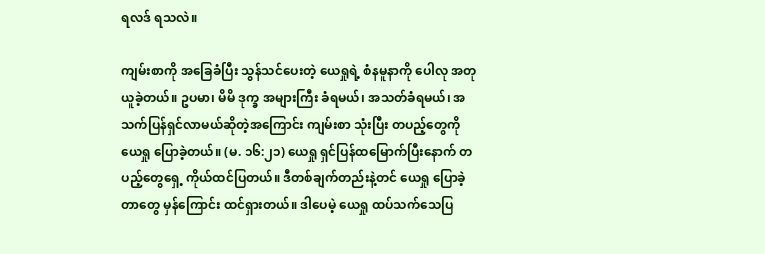ရလဒ် ရသလဲ။

ကျမ်းစာကို အခြေခံပြီး သွန်သင်ပေးတဲ့ ယေရှုရဲ့ စံနမူနာကို ပေါလု အတုယူခဲ့တယ်။ ဥပမာ၊ မိမိ ဒုက္ခ အများကြီး ခံရမယ်၊ အသတ်ခံရမယ်၊ အသက်ပြန်ရှင်လာမယ်ဆိုတဲ့အကြောင်း ကျမ်းစာ သုံးပြီး တပည့်တွေကို ယေရှု ပြောခဲ့တယ်။ (မ. ၁၆:၂၁) ယေရှု ရှင်ပြန်ထမြောက်ပြီးနောက် တပည့်တွေရှေ့ ကိုယ်ထင်ပြတယ်။ ဒီတစ်ချက်တည်းနဲ့တင် ယေရှု ပြောခဲ့တာတွေ မှန်ကြောင်း ထင်ရှားတယ်။ ဒါပေမဲ့ ယေရှု ထပ်သက်သေပြ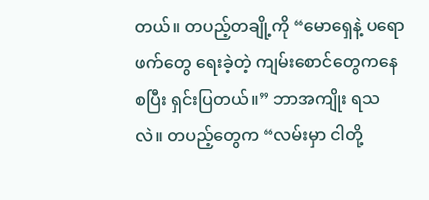တယ်။ တပည့်တချို့ကို “မောရှေနဲ့ ပရောဖက်တွေ ရေးခဲ့တဲ့ ကျမ်းစောင်တွေကနေ စပြီး ရှင်းပြတယ်။” ဘာအကျိုး ရသလဲ။ တပည့်တွေက “လမ်းမှာ ငါတို့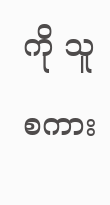ကို သူစကား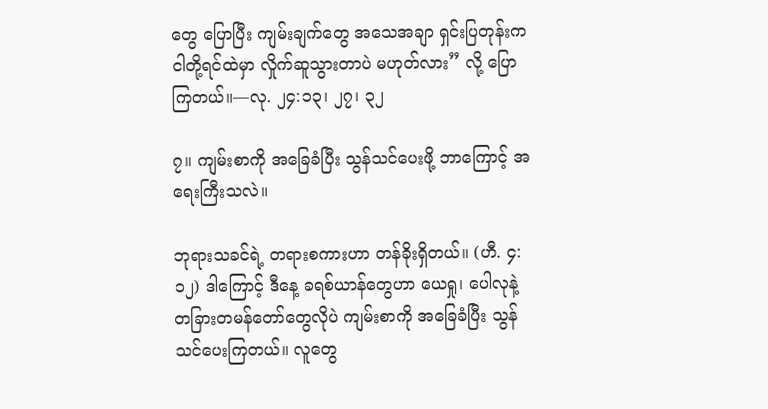တွေ ပြောပြီး ကျမ်းချက်တွေ အသေအချာ ရှင်းပြတုန်းက ငါတို့ရင်ထဲမှာ လှိုက်ဆူသွားတာပဲ မဟုတ်လား” လို့ ပြောကြတယ်။—လု. ၂၄:၁၃၊ ၂၇၊ ၃၂

၇။ ကျမ်းစာကို အခြေခံပြီး သွန်သင်ပေးဖို့ ဘာကြောင့် အရေးကြီးသလဲ။

ဘုရားသခင်ရဲ့ တရားစကားဟာ တန်ခိုးရှိတယ်။ (ဟီ. ၄:၁၂) ဒါကြောင့် ဒီနေ့ ခရစ်ယာန်တွေဟာ ယေရှု၊ ပေါလုနဲ့ တခြားတမန်တော်တွေလိုပဲ ကျမ်းစာကို အခြေခံပြီး သွန်သင်ပေးကြတယ်။ လူတွေ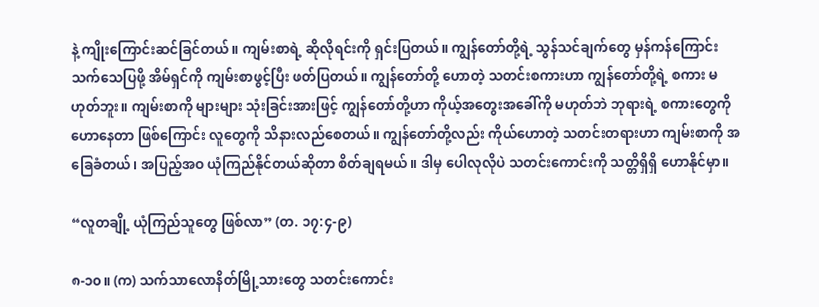နဲ့ ကျိုးကြောင်းဆင်ခြင်တယ်။ ကျမ်းစာရဲ့ ဆိုလိုရင်းကို ရှင်းပြတယ်။ ကျွန်တော်တို့ရဲ့ သွန်သင်ချက်တွေ မှန်ကန်ကြောင်း သက်သေပြဖို့ အိမ်ရှင်ကို ကျမ်းစာဖွင့်ပြီး ဖတ်ပြတယ်။ ကျွန်တော်တို့ ဟောတဲ့ သတင်းစကားဟာ ကျွန်တော်တို့ရဲ့ စကား မဟုတ်ဘူး။ ကျမ်းစာကို များများ သုံးခြင်းအားဖြင့် ကျွန်တော်တို့ဟာ ကိုယ့်အတွေးအခေါ်ကို မဟုတ်ဘဲ ဘုရားရဲ့ စကားတွေကို ဟောနေတာ ဖြစ်ကြောင်း လူတွေကို သိနားလည်စေတယ်။ ကျွန်တော်တို့လည်း ကိုယ်ဟောတဲ့ သတင်းတရားဟာ ကျမ်းစာကို အခြေခံတယ်၊ အပြည့်အဝ ယုံကြည်နိုင်တယ်ဆိုတာ စိတ်ချရမယ်။ ဒါမှ ပေါလုလိုပဲ သတင်းကောင်းကို သတ္တိရှိရှိ ဟောနိုင်မှာ။

“လူတချို့ ယုံကြည်သူတွေ ဖြစ်လာ” (တ. ၁၇:၄-၉)

၈-၁၀။ (က) သက်သာလောနိတ်မြို့သားတွေ သတင်းကောင်း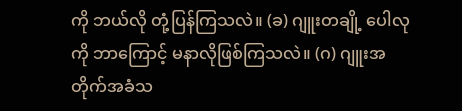ကို ဘယ်လို တုံ့ပြန်ကြသလဲ။ (ခ) ဂျူးတချို့ ပေါလုကို ဘာကြောင့် မနာလိုဖြစ်ကြသလဲ။ (ဂ) ဂျူးအတိုက်အခံသ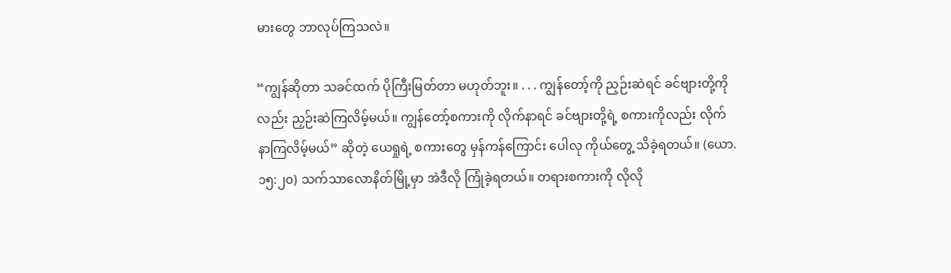မားတွေ ဘာလုပ်ကြသလဲ။

“ကျွန်ဆိုတာ သခင်ထက် ပိုကြီးမြတ်တာ မဟုတ်ဘူး။ . . . ကျွန်တော့်ကို ညှဉ်းဆဲရင် ခင်ဗျားတို့ကိုလည်း ညှဉ်းဆဲကြလိမ့်မယ်။ ကျွန်တော့်စကားကို လိုက်နာရင် ခင်ဗျားတို့ရဲ့ စကားကိုလည်း လိုက်နာကြလိမ့်မယ်” ဆိုတဲ့ ယေရှုရဲ့ စကားတွေ မှန်ကန်ကြောင်း ပေါလု ကိုယ်တွေ့ သိခဲ့ရတယ်။ (ယော. ၁၅:၂၀) သက်သာလောနိတ်မြို့မှာ အဲဒီလို ကြုံခဲ့ရတယ်။ တရားစကားကို လိုလို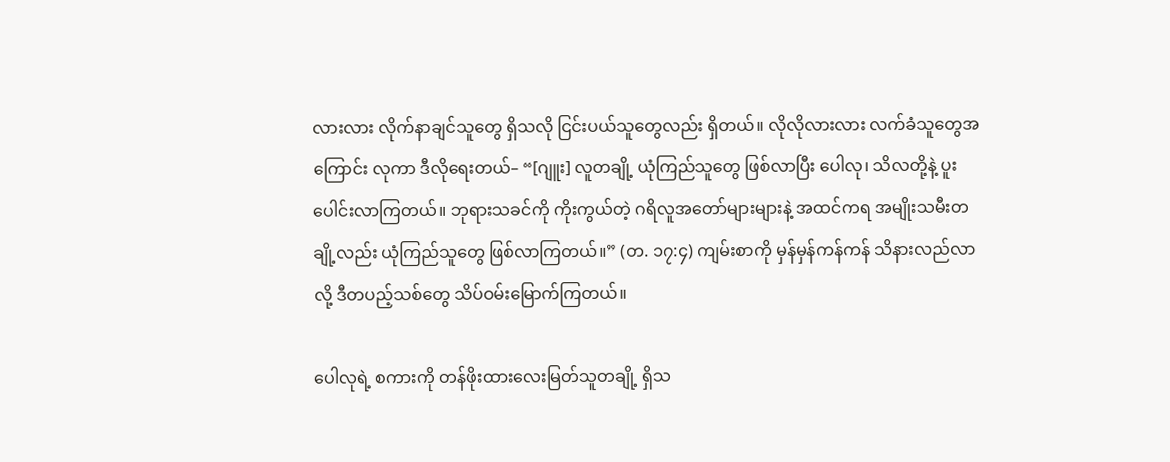လားလား လိုက်နာချင်သူတွေ ရှိသလို ငြင်းပယ်သူတွေလည်း ရှိတယ်။ လိုလိုလားလား လက်ခံသူတွေအကြောင်း လုကာ ဒီလိုရေးတယ်– “[ဂျူး] လူတချို့ ယုံကြည်သူတွေ ဖြစ်လာပြီး ပေါလု၊ သိလတို့နဲ့ ပူးပေါင်းလာကြတယ်။ ဘုရားသခင်ကို ကိုးကွယ်တဲ့ ဂရိလူအတော်များများနဲ့ အထင်ကရ အမျိုးသမီးတချို့လည်း ယုံကြည်သူတွေ ဖြစ်လာကြတယ်။” (တ. ၁၇:၄) ကျမ်းစာကို မှန်မှန်ကန်ကန် သိနားလည်လာလို့ ဒီတပည့်သစ်တွေ သိပ်ဝမ်းမြောက်ကြတယ်။

ပေါလုရဲ့ စကားကို တန်ဖိုးထားလေးမြတ်သူတချို့ ရှိသ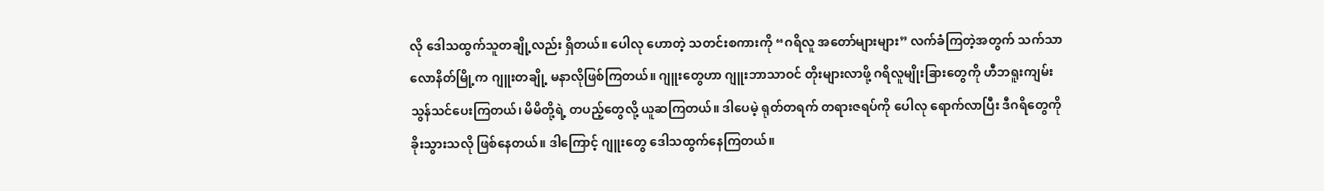လို ဒေါသထွက်သူတချို့လည်း ရှိတယ်။ ပေါလု ဟောတဲ့ သတင်းစကားကို “ဂရိလူ အတော်များများ” လက်ခံကြတဲ့အတွက် သက်သာလောနိတ်မြို့က ဂျူးတချို့ မနာလိုဖြစ်ကြတယ်။ ဂျူးတွေဟာ ဂျူးဘာသာဝင် တိုးများလာဖို့ ဂရိလူမျိုးခြားတွေကို ဟီဘရူးကျမ်း သွန်သင်ပေးကြတယ်၊ မိမိတို့ရဲ့ တပည့်တွေလို့ ယူဆကြတယ်။ ဒါပေမဲ့ ရုတ်တရက် တရားဇရပ်ကို ပေါလု ရောက်လာပြီး ဒီဂရိတွေကို ခိုးသွားသလို ဖြစ်နေတယ်။ ဒါကြောင့် ဂျူးတွေ ဒေါသထွက်နေကြတယ်။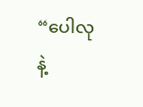“ပေါလုနဲ့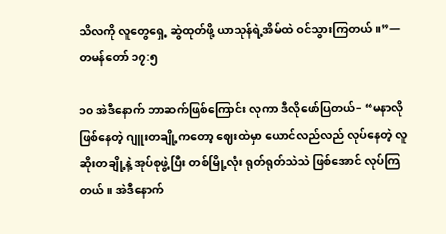သိလကို လူတွေရှေ့ ဆွဲထုတ်ဖို့ ယာသုန်ရဲ့အိမ်ထဲ ဝင်သွားကြတယ်။”—တမန်တော် ၁၇:၅

၁၀ အဲဒီနောက် ဘာဆက်ဖြစ်ကြောင်း လုကာ ဒီလိုဖော်ပြတယ်– “မနာလိုဖြစ်နေတဲ့ ဂျူးတချို့ကတော့ ဈေးထဲမှာ ယောင်လည်လည် လုပ်နေတဲ့ လူဆိုးတချို့နဲ့ အုပ်စုဖွဲ့ပြီး တစ်မြို့လုံး ရုတ်ရုတ်သဲသဲ ဖြစ်အောင် လုပ်ကြတယ်။ အဲဒီနောက်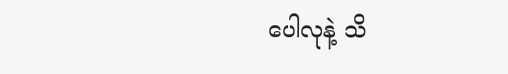ပေါလုနဲ့ သိ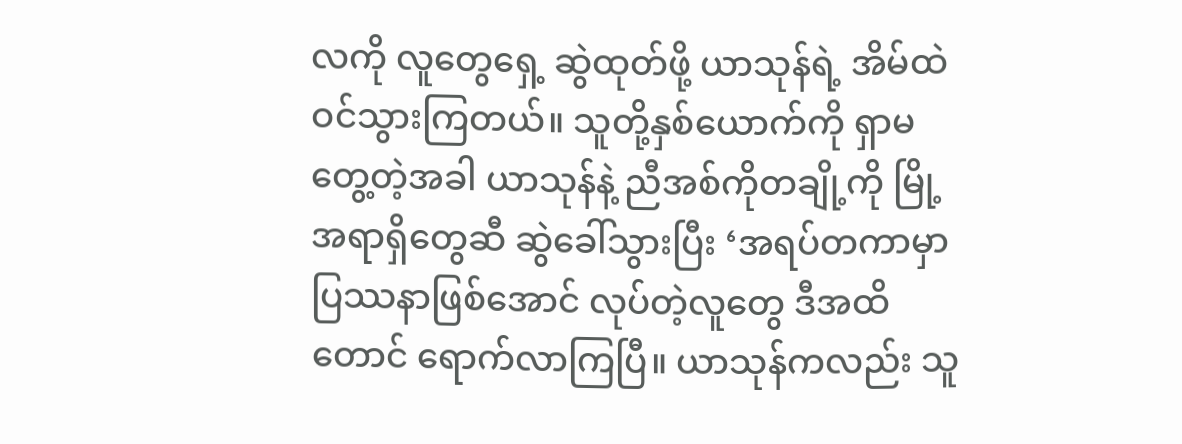လကို လူတွေရှေ့ ဆွဲထုတ်ဖို့ ယာသုန်ရဲ့ အိမ်ထဲ ဝင်သွားကြတယ်။ သူတို့နှစ်ယောက်ကို ရှာမတွေ့တဲ့အခါ ယာသုန်နဲ့ ညီအစ်ကိုတချို့ကို မြို့အရာရှိတွေဆီ ဆွဲခေါ်သွားပြီး ‘အရပ်တကာမှာ ပြဿနာဖြစ်အောင် လုပ်တဲ့လူတွေ ဒီအထိတောင် ရောက်လာကြပြီ။ ယာသုန်ကလည်း သူ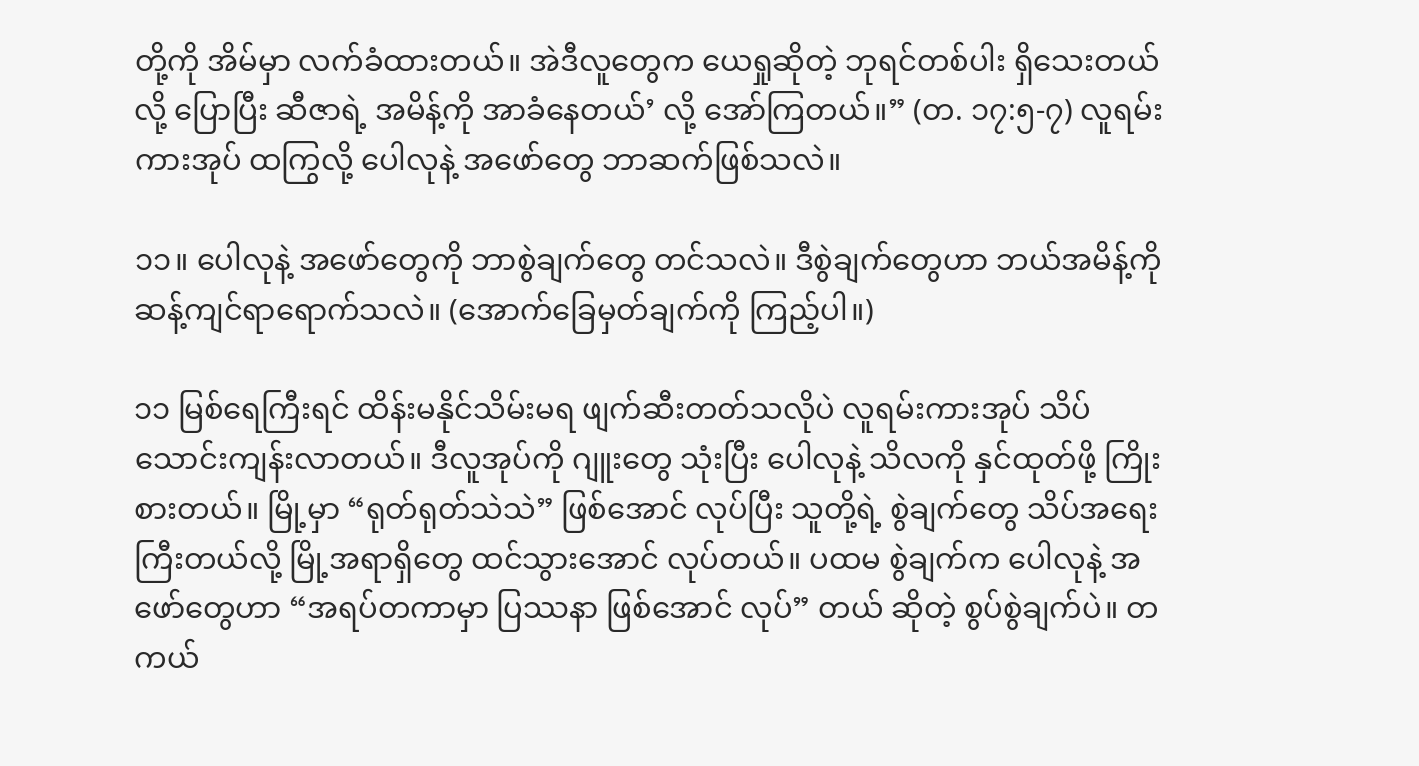တို့ကို အိမ်မှာ လက်ခံထားတယ်။ အဲဒီလူတွေက ယေရှုဆိုတဲ့ ဘုရင်တစ်ပါး ရှိသေးတယ်လို့ ပြောပြီး ဆီဇာရဲ့ အမိန့်ကို အာခံနေတယ်’ လို့ အော်ကြတယ်။” (တ. ၁၇:၅-၇) လူရမ်းကားအုပ် ထကြွလို့ ပေါလုနဲ့ အဖော်တွေ ဘာဆက်ဖြစ်သလဲ။

၁၁။ ပေါလုနဲ့ အဖော်တွေကို ဘာစွဲချက်တွေ တင်သလဲ။ ဒီစွဲချက်တွေဟာ ဘယ်အမိန့်ကို ဆန့်ကျင်ရာရောက်သလဲ။ (အောက်ခြေမှတ်ချက်ကို ကြည့်ပါ။)

၁၁ မြစ်ရေကြီးရင် ထိန်းမနိုင်သိမ်းမရ ဖျက်ဆီးတတ်သလိုပဲ လူရမ်းကားအုပ် သိပ်သောင်းကျန်းလာတယ်။ ဒီလူအုပ်ကို ဂျူးတွေ သုံးပြီး ပေါလုနဲ့ သိလကို နှင်ထုတ်ဖို့ ကြိုးစားတယ်။ မြို့မှာ “ရုတ်ရုတ်သဲသဲ” ဖြစ်အောင် လုပ်ပြီး သူတို့ရဲ့ စွဲချက်တွေ သိပ်အရေးကြီးတယ်လို့ မြို့အရာရှိတွေ ထင်သွားအောင် လုပ်တယ်။ ပထမ စွဲချက်က ပေါလုနဲ့ အဖော်တွေဟာ “အရပ်တကာမှာ ပြဿနာ ဖြစ်အောင် လုပ်” တယ် ဆိုတဲ့ စွပ်စွဲချက်ပဲ။ တကယ်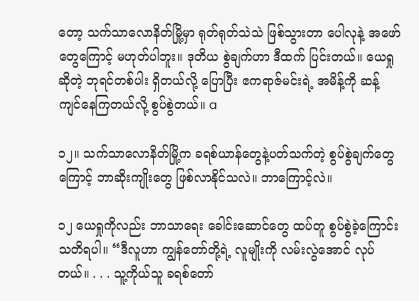တော့ သက်သာလောနိတ်မြို့မှာ ရုတ်ရုတ်သဲသဲ ဖြစ်သွားတာ ပေါလုနဲ့ အဖော်တွေကြောင့် မဟုတ်ပါဘူး။ ဒုတိယ စွဲချက်ဟာ ဒီထက် ပြင်းတယ်။ ယေရှုဆိုတဲ့ ဘုရင်တစ်ပါး ရှိတယ်လို့ ပြောပြီး ဧကရာဇ်မင်းရဲ့ အမိန့်ကို ဆန့်ကျင်နေကြတယ်လို့ စွပ်စွဲတယ်။ a

၁၂။ သက်သာလောနိတ်မြို့က ခရစ်ယာန်တွေနဲ့ပတ်သက်တဲ့ စွပ်စွဲချက်တွေကြောင့် ဘာဆိုးကျိုးတွေ ဖြစ်လာနိုင်သလဲ။ ဘာကြောင့်လဲ။

၁၂ ယေရှုကိုလည်း ဘာသာရေး ခေါင်းဆောင်တွေ ထပ်တူ စွပ်စွဲခဲ့ကြောင်း သတိရပါ။ “ဒီလူဟာ ကျွန်တော်တို့ရဲ့ လူမျိုးကို လမ်းလွဲအောင် လုပ်တယ်။ . . . သူ့ကိုယ်သူ ခရစ်တော်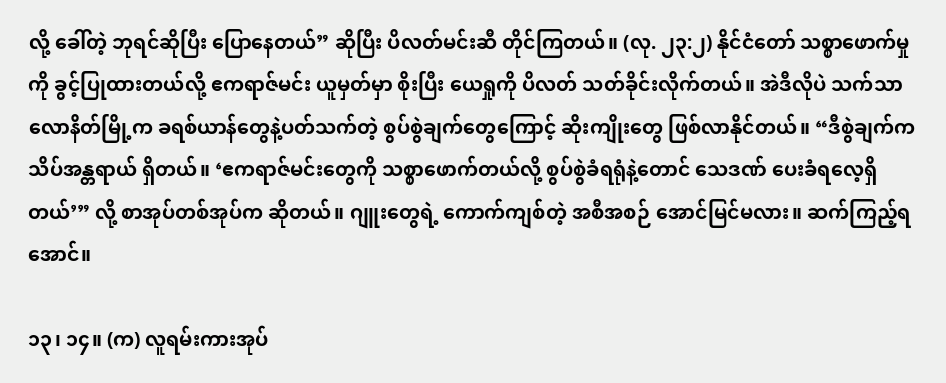လို့ ခေါ်တဲ့ ဘုရင်ဆိုပြီး ပြောနေတယ်” ဆိုပြီး ပိလတ်မင်းဆီ တိုင်ကြတယ်။ (လု. ၂၃:၂) နိုင်ငံတော် သစ္စာဖောက်မှုကို ခွင့်ပြုထားတယ်လို့ ဧကရာဇ်မင်း ယူမှတ်မှာ စိုးပြီး ယေရှုကို ပိလတ် သတ်ခိုင်းလိုက်တယ်။ အဲဒီလိုပဲ သက်သာလောနိတ်မြို့က ခရစ်ယာန်တွေနဲ့ပတ်သက်တဲ့ စွပ်စွဲချက်တွေကြောင့် ဆိုးကျိုးတွေ ဖြစ်လာနိုင်တယ်။ “ဒီစွဲချက်က သိပ်အန္တရာယ် ရှိတယ်။ ‘ဧကရာဇ်မင်းတွေကို သစ္စာဖောက်တယ်လို့ စွပ်စွဲခံရရုံနဲ့တောင် သေဒဏ် ပေးခံရလေ့ရှိတယ်’” လို့ စာအုပ်တစ်အုပ်က ဆိုတယ်။ ဂျူးတွေရဲ့ ကောက်ကျစ်တဲ့ အစီအစဉ် အောင်မြင်မလား။ ဆက်ကြည့်ရအောင်။

၁၃၊ ၁၄။ (က) လူရမ်းကားအုပ်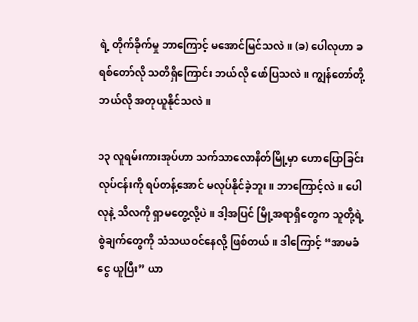ရဲ့ တိုက်ခိုက်မှု ဘာကြောင့် မအောင်မြင်သလဲ။ (ခ) ပေါလုဟာ ခရစ်တော်လို သတိရှိကြောင်း ဘယ်လို ဖော်ပြသလဲ။ ကျွန်တော်တို့ ဘယ်လို အတုယူနိုင်သလဲ။

၁၃ လူရမ်းကားအုပ်ဟာ သက်သာလောနိတ်မြို့မှာ ဟောပြောခြင်းလုပ်ငန်းကို ရပ်တန့်အောင် မလုပ်နိုင်ခဲ့ဘူး။ ဘာကြောင့်လဲ။ ပေါလုနဲ့ သိလကို ရှာမတွေ့လို့ပဲ။ ဒါ့အပြင် မြို့အရာရှိတွေက သူတို့ရဲ့ စွဲချက်တွေကို သံသယဝင်နေလို့ ဖြစ်တယ်။ ဒါကြောင့် “အာမခံငွေ ယူပြီး” ယာ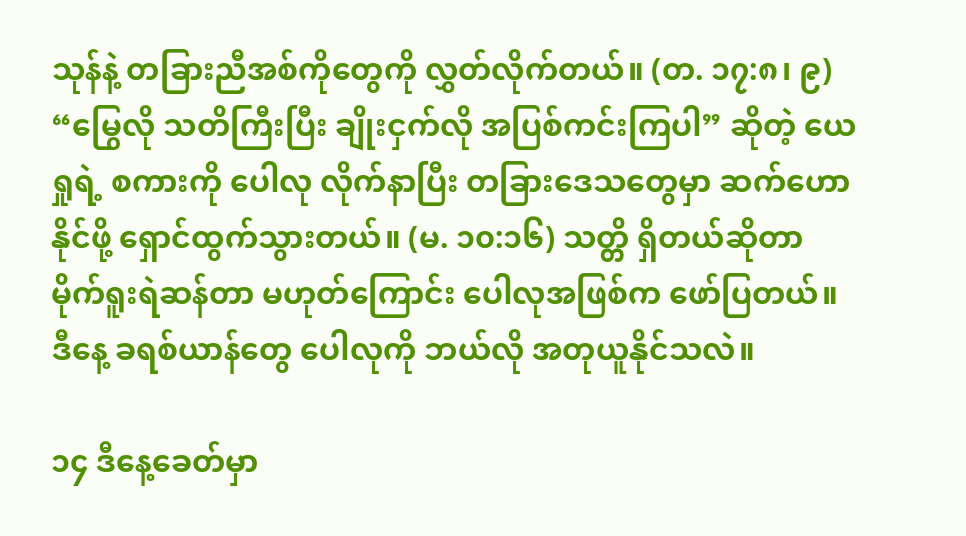သုန်နဲ့ တခြားညီအစ်ကိုတွေကို လွှတ်လိုက်တယ်။ (တ. ၁၇:၈၊ ၉) “မြွေလို သတိကြီးပြီး ချိုးငှက်လို အပြစ်ကင်းကြပါ” ဆိုတဲ့ ယေရှုရဲ့ စကားကို ပေါလု လိုက်နာပြီး တခြားဒေသတွေမှာ ဆက်ဟောနိုင်ဖို့ ရှောင်ထွက်သွားတယ်။ (မ. ၁၀:၁၆) သတ္တိ ရှိတယ်ဆိုတာ မိုက်ရူးရဲဆန်တာ မဟုတ်ကြောင်း ပေါလုအဖြစ်က ဖော်ပြတယ်။ ဒီနေ့ ခရစ်ယာန်တွေ ပေါလုကို ဘယ်လို အတုယူနိုင်သလဲ။

၁၄ ဒီနေ့ခေတ်မှာ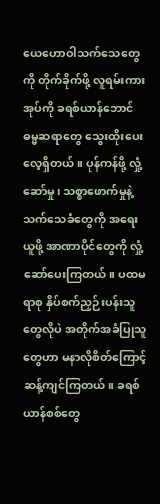ယေဟောဝါသက်သေတွေကို တိုက်ခိုက်ဖို့ လူရမ်းကားအုပ်ကို ခရစ်ယာန်ဘောင် ဓမ္မဆရာတွေ သွေးထိုးပေးလေ့ရှိတယ်။ ပုန်ကန်ဖို့ လှုံ့ဆော်မှု၊ သစ္စာဖောက်မှုနဲ့ သက်သေခံတွေကို အရေးယူဖို့ အာဏာပိုင်တွေကို လှုံ့ဆော်ပေးကြတယ်။ ပထမရာစု နှိပ်စက်ညှဉ်းပန်းသူတွေလိုပဲ အတိုက်အခံပြုသူတွေဟာ မနာလိုစိတ်ကြောင့် ဆန့်ကျင်ကြတယ်။ ခရစ်ယာန်စစ်တွေ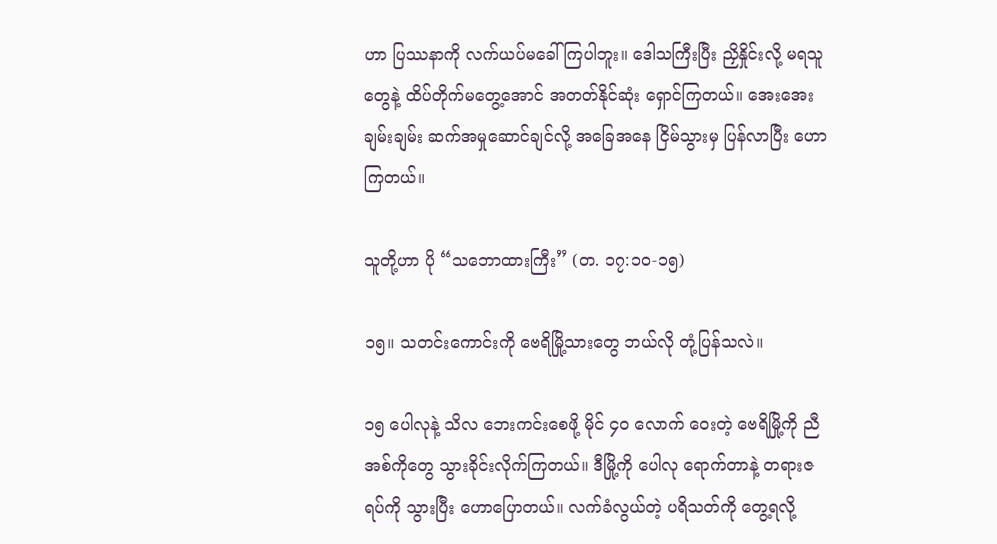ဟာ ပြဿနာကို လက်ယပ်မခေါ်ကြပါဘူး။ ဒေါသကြီးပြီး ညှိနှိုင်းလို့ မရသူတွေနဲ့ ထိပ်တိုက်မတွေ့အောင် အတတ်နိုင်ဆုံး ရှောင်ကြတယ်။ အေးအေးချမ်းချမ်း ဆက်အမှုဆောင်ချင်လို့ အခြေအနေ ငြိမ်သွားမှ ပြန်လာပြီး ဟောကြတယ်။

သူတို့ဟာ ပို “သဘောထားကြီး” (တ. ၁၇:၁၀-၁၅)

၁၅။ သတင်းကောင်းကို ဗေရိမြို့သားတွေ ဘယ်လို တုံ့ပြန်သလဲ။

၁၅ ပေါလုနဲ့ သိလ ဘေးကင်းစေဖို့ မိုင် ၄၀ လောက် ဝေးတဲ့ ဗေရိမြို့ကို ညီအစ်ကိုတွေ သွားခိုင်းလိုက်ကြတယ်။ ဒီမြို့ကို ပေါလု ရောက်တာနဲ့ တရားဇရပ်ကို သွားပြီး ဟောပြောတယ်။ လက်ခံလွယ်တဲ့ ပရိသတ်ကို တွေ့ရလို့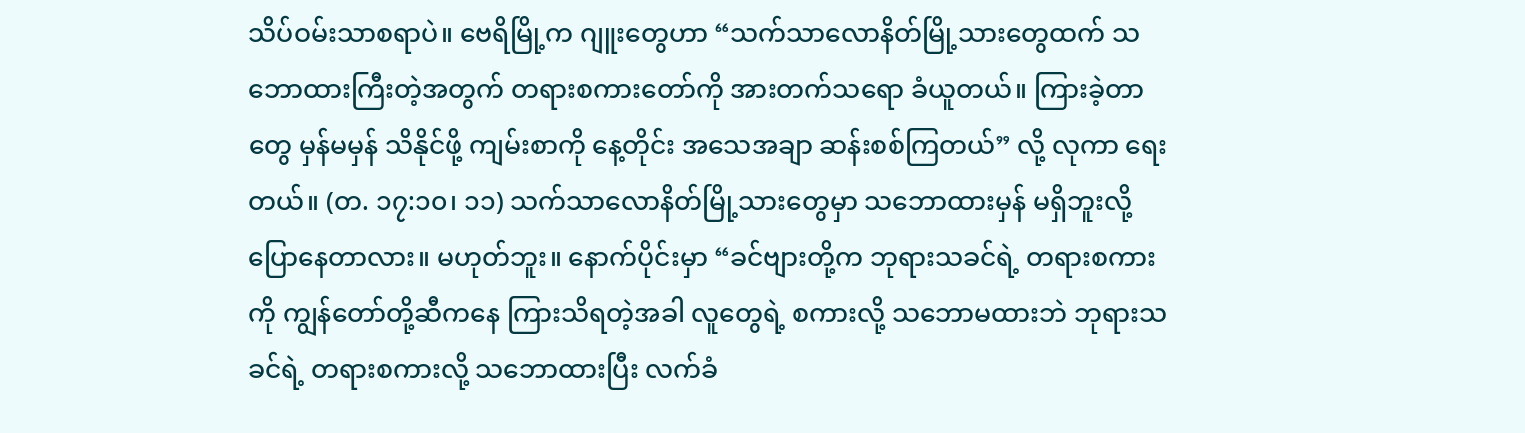သိပ်ဝမ်းသာစရာပဲ။ ဗေရိမြို့က ဂျူးတွေဟာ “သက်သာလောနိတ်မြို့သားတွေထက် သဘောထားကြီးတဲ့အတွက် တရားစကားတော်ကို အားတက်သရော ခံယူတယ်။ ကြားခဲ့တာတွေ မှန်မမှန် သိနိုင်ဖို့ ကျမ်းစာကို နေ့တိုင်း အသေအချာ ဆန်းစစ်ကြတယ်” လို့ လုကာ ရေးတယ်။ (တ. ၁၇:၁၀၊ ၁၁) သက်သာလောနိတ်မြို့သားတွေမှာ သဘောထားမှန် မရှိဘူးလို့ ပြောနေတာလား။ မဟုတ်ဘူး။ နောက်ပိုင်းမှာ “ခင်ဗျားတို့က ဘုရားသခင်ရဲ့ တရားစကားကို ကျွန်တော်တို့ဆီကနေ ကြားသိရတဲ့အခါ လူတွေရဲ့ စကားလို့ သဘောမထားဘဲ ဘုရားသခင်ရဲ့ တရားစကားလို့ သဘောထားပြီး လက်ခံ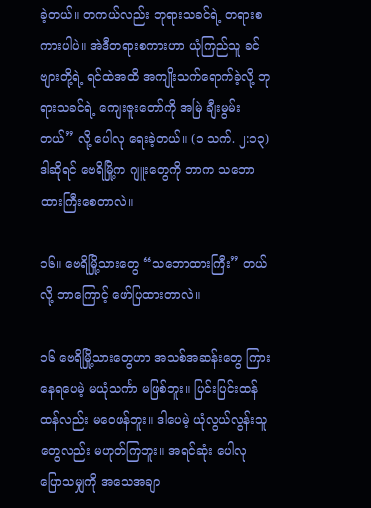ခဲ့တယ်။ တကယ်လည်း ဘုရားသခင်ရဲ့ တရားစကားပါပဲ။ အဲဒီတရားစကားဟာ ယုံကြည်သူ ခင်ဗျားတို့ရဲ့ ရင်ထဲအထိ အကျိုးသက်ရောက်ခဲ့လို့ ဘုရားသခင်ရဲ့ ကျေးဇူးတော်ကို အမြဲ ချီးမွမ်းတယ်” လို့ ပေါလု ရေးခဲ့တယ်။ (၁ သက်. ၂:၁၃) ဒါဆိုရင် ဗေရိမြို့က ဂျူးတွေကို ဘာက သဘောထားကြီးစေတာလဲ။

၁၆။ ဗေရိမြို့သားတွေ “သဘောထားကြီး” တယ်လို့ ဘာကြောင့် ဖော်ပြထားတာလဲ။

၁၆ ဗေရိမြို့သားတွေဟာ အသစ်အဆန်းတွေ ကြားနေရပေမဲ့ မယုံသင်္ကာ မဖြစ်ဘူး။ ပြင်းပြင်းထန်ထန်လည်း မဝေဖန်ဘူး။ ဒါပေမဲ့ ယုံလွယ်လွန်းသူတွေလည်း မဟုတ်ကြဘူး။ အရင်ဆုံး ပေါလု ပြောသမျှကို အသေအချာ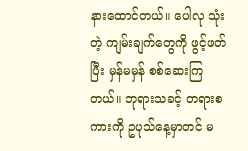နားထောင်တယ်။ ပေါလု သုံးတဲ့ ကျမ်းချက်တွေကို ဖွင့်ဖတ်ပြီး မှန်မမှန် စစ်ဆေးကြတယ်။ ဘုရားသခင့် တရားစကားကို ဥပုသ်နေ့မှာတင် မ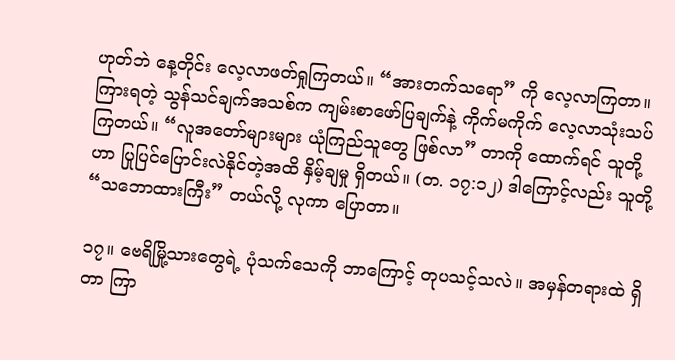ဟုတ်ဘဲ နေ့တိုင်း လေ့လာဖတ်ရှုကြတယ်။ “အားတက်သရော” ကို လေ့လာကြတာ။ ကြားရတဲ့ သွန်သင်ချက်အသစ်က ကျမ်းစာဖော်ပြချက်နဲ့ ကိုက်မကိုက် လေ့လာသုံးသပ်ကြတယ်။ “လူအတော်များများ ယုံကြည်သူတွေ ဖြစ်လာ” တာကို ထောက်ရင် သူတို့ဟာ ပြုပြင်ပြောင်းလဲနိုင်တဲ့အထိ နှိမ့်ချမှု ရှိတယ်။ (တ. ၁၇:၁၂) ဒါကြောင့်လည်း သူတို့ “သဘောထားကြီး” တယ်လို့ လုကာ ပြောတာ။

၁၇။ ဗေရိမြို့သားတွေရဲ့ ပုံသက်သေကို ဘာကြောင့် တုပသင့်သလဲ။ အမှန်တရားထဲ ရှိတာ ကြာ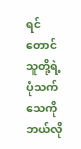ရင်တောင် သူတို့ရဲ့ ပုံသက်သေကို ဘယ်လို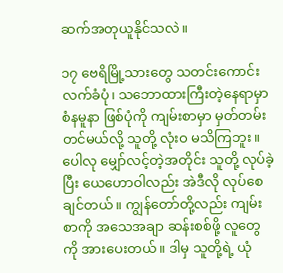ဆက်အတုယူနိုင်သလဲ။

၁၇ ဗေရိမြို့သားတွေ သတင်းကောင်း လက်ခံပုံ၊ သဘောထားကြီးတဲ့နေရာမှာ စံနမူနာ ဖြစ်ပုံကို ကျမ်းစာမှာ မှတ်တမ်းတင်မယ်လို့ သူတို့ လုံးဝ မသိကြဘူး။ ပေါလု မျှော်လင့်တဲ့အတိုင်း သူတို့ လုပ်ခဲ့ပြီး ယေဟောဝါလည်း အဲဒီလို လုပ်စေချင်တယ်။ ကျွန်တော်တို့လည်း ကျမ်းစာကို အသေအချာ ဆန်းစစ်ဖို့ လူတွေကို အားပေးတယ်။ ဒါမှ သူတို့ရဲ့ ယုံ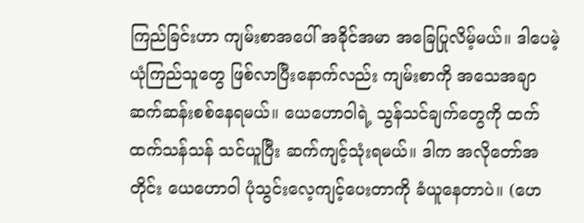ကြည်ခြင်းဟာ ကျမ်းစာအပေါ် အခိုင်အမာ အခြေပြုလိမ့်မယ်။ ဒါပေမဲ့ ယုံကြည်သူတွေ ဖြစ်လာပြီးနောက်လည်း ကျမ်းစာကို အသေအချာ ဆက်ဆန်းစစ်နေရမယ်။ ယေဟောဝါရဲ့ သွန်သင်ချက်တွေကို ထက်ထက်သန်သန် သင်ယူပြီး ဆက်ကျင့်သုံးရမယ်။ ဒါက အလိုတော်အတိုင်း ယေဟောဝါ ပုံသွင်းလေ့ကျင့်ပေးတာကို ခံယူနေတာပဲ။ (ဟေ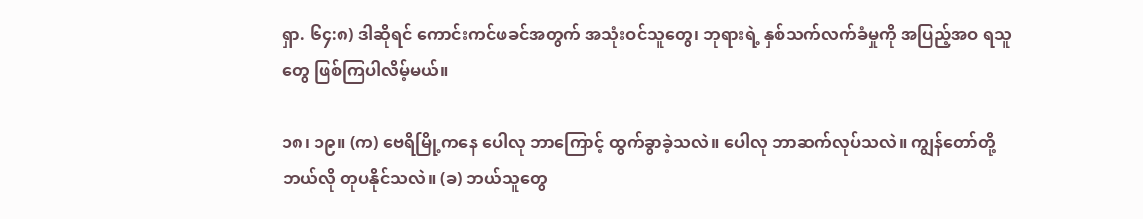ရှာ. ၆၄:၈) ဒါဆိုရင် ကောင်းကင်ဖခင်အတွက် အသုံးဝင်သူတွေ၊ ဘုရားရဲ့ နှစ်သက်လက်ခံမှုကို အပြည့်အဝ ရသူတွေ ဖြစ်ကြပါလိမ့်မယ်။

၁၈၊ ၁၉။ (က) ဗေရိမြို့ကနေ ပေါလု ဘာကြောင့် ထွက်ခွာခဲ့သလဲ။ ပေါလု ဘာဆက်လုပ်သလဲ။ ကျွန်တော်တို့ ဘယ်လို တုပနိုင်သလဲ။ (ခ) ဘယ်သူတွေ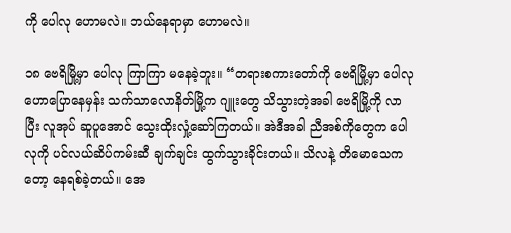ကို ပေါလု ဟောမလဲ။ ဘယ်နေရာမှာ ဟောမလဲ။

၁၈ ဗေရိမြို့မှာ ပေါလု ကြာကြာ မနေခဲ့ဘူး။ “တရားစကားတော်ကို ဗေရိမြို့မှာ ပေါလု ဟောပြောနေမှန်း သက်သာလောနိတ်မြို့က ဂျူးတွေ သိသွားတဲ့အခါ ဗေရိမြို့ကို လာပြီး လူအုပ် ဆူပူအောင် သွေးထိုးလှုံ့ဆော်ကြတယ်။ အဲဒီအခါ ညီအစ်ကိုတွေက ပေါလုကို ပင်လယ်ဆိပ်ကမ်းဆီ ချက်ချင်း ထွက်သွားခိုင်းတယ်။ သိလနဲ့ တိမောသေကတော့ နေရစ်ခဲ့တယ်။ အေ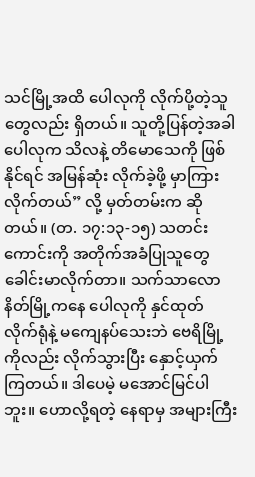သင်မြို့အထိ ပေါလုကို လိုက်ပို့တဲ့သူတွေလည်း ရှိတယ်။ သူတို့ပြန်တဲ့အခါ ပေါလုက သိလနဲ့ တိမောသေကို ဖြစ်နိုင်ရင် အမြန်ဆုံး လိုက်ခဲ့ဖို့ မှာကြားလိုက်တယ်” လို့ မှတ်တမ်းက ဆိုတယ်။ (တ. ၁၇:၁၃-၁၅) သတင်းကောင်းကို အတိုက်အခံပြုသူတွေ ခေါင်းမာလိုက်တာ။ သက်သာလောနိတ်မြို့ကနေ ပေါလုကို နှင်ထုတ်လိုက်ရုံနဲ့ မကျေနပ်သေးဘဲ ဗေရိမြို့ကိုလည်း လိုက်သွားပြီး နှောင့်ယှက်ကြတယ်။ ဒါပေမဲ့ မအောင်မြင်ပါဘူး။ ဟောလို့ရတဲ့ နေရာမှ အများကြီး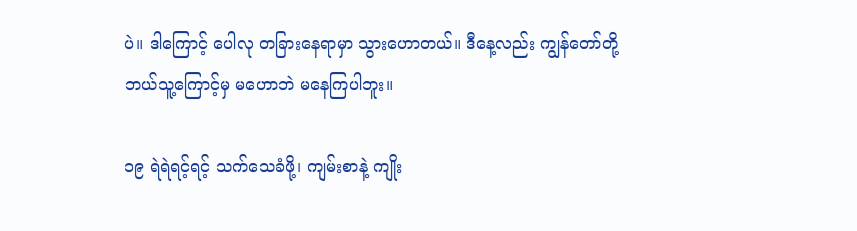ပဲ။ ဒါကြောင့် ပေါလု တခြားနေရာမှာ သွားဟောတယ်။ ဒီနေ့လည်း ကျွန်တော်တို့ ဘယ်သူ့ကြောင့်မှ မဟောဘဲ မနေကြပါဘူး။

၁၉ ရဲရဲရင့်ရင့် သက်သေခံဖို့၊ ကျမ်းစာနဲ့ ကျိုး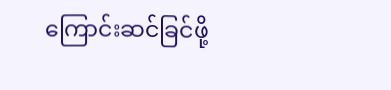ကြောင်းဆင်ခြင်ဖို့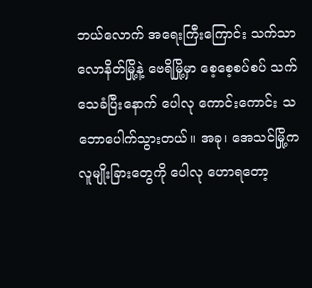ဘယ်လောက် အရေးကြီးကြောင်း သက်သာလောနိတ်မြို့နဲ့ ဗေရိမြို့မှာ စေ့စေ့စပ်စပ် သက်သေခံပြီးနောက် ပေါလု ကောင်းကောင်း သဘောပေါက်သွားတယ်။ အခု၊ အေသင်မြို့က လူမျိုးခြားတွေကို ပေါလု ဟောရတော့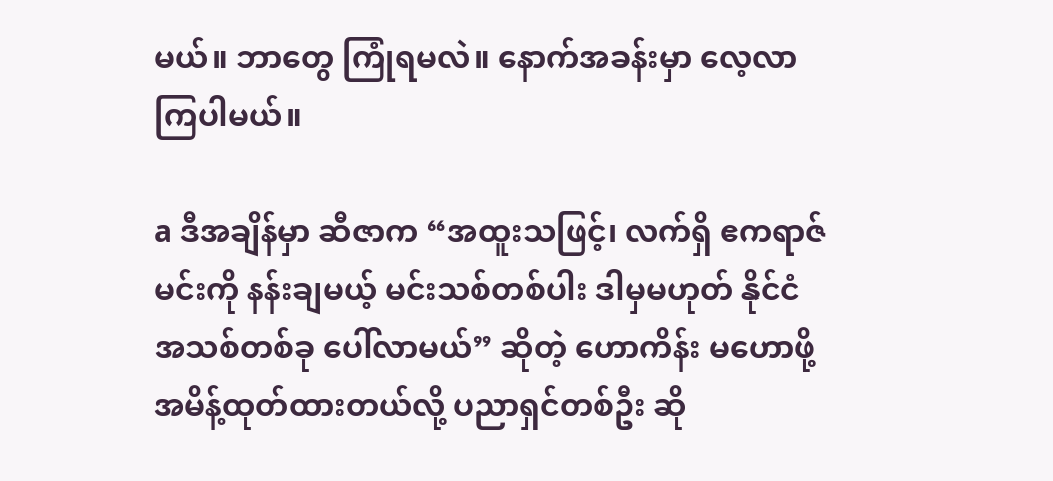မယ်။ ဘာတွေ ကြုံရမလဲ။ နောက်အခန်းမှာ လေ့လာကြပါမယ်။

a ဒီအချိန်မှာ ဆီဇာက “အထူးသဖြင့်၊ လက်ရှိ ဧကရာဇ်မင်းကို နန်းချမယ့် မင်းသစ်တစ်ပါး ဒါမှမဟုတ် နိုင်ငံအသစ်တစ်ခု ပေါ်လာမယ်” ဆိုတဲ့ ဟောကိန်း မဟောဖို့ အမိန့်ထုတ်ထားတယ်လို့ ပညာရှင်တစ်ဦး ဆို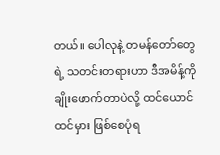တယ်။ ပေါလုနဲ့ တမန်တော်တွေရဲ့ သတင်းတရားဟာ ဒီအမိန့်ကို ချိုးဖောက်တာပဲလို့ ထင်ယောင်ထင်မှား ဖြစ်စေပုံရ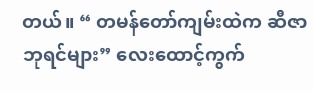တယ်။ “ တမန်တော်ကျမ်းထဲက ဆီဇာဘုရင်များ” လေးထောင့်ကွက်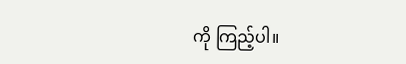ကို ကြည့်ပါ။